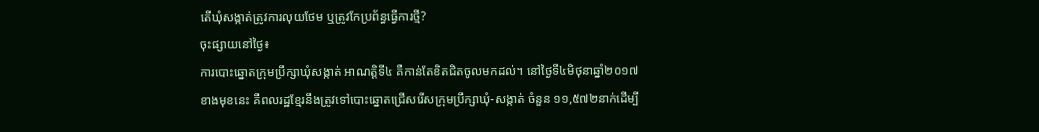តើឃុំសង្កាត់ត្រូវការលុយថែម ឬត្រូវកែប្រព័ន្ធធ្វើការថ្មី?
ចុះផ្សាយនៅថ្ងៃ៖
ការបោះឆ្នោតក្រុមប្រឹក្សាឃុំសង្កាត់ អាណត្តិទី៤ គឺកាន់តែខិតជិតចូលមកដល់។ នៅថ្ងៃទី៤មិថុនាឆ្នាំ២០១៧ខាងមុខនេះ គឺពលរដ្ឋខ្មែរនឹងត្រូវទៅបោះឆ្នោតជ្រើសរើសក្រុមប្រឹក្សាឃុំ-សង្កាត់ ចំនួន ១១,៥៧២នាក់ដើម្បី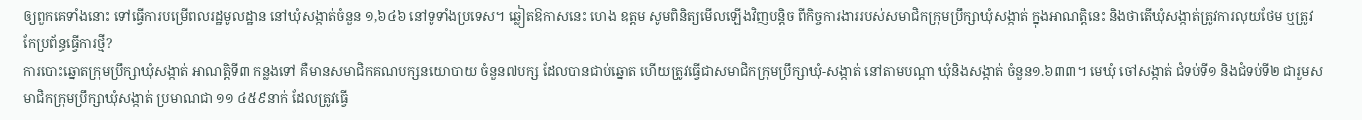ឲ្យពួកគេទាំងនោះ ទៅធ្វើការបម្រើពលរដ្ឋមូលដ្ឋាន នៅឃុំសង្កាត់ចំនួន ១,៦៤៦ នៅទូទាំងប្រទេស។ ឆ្លៀតឱកាសនេះ ហេង ឧត្តម សូមពិនិត្យមើលឡើងវិញបន្តិច ពីកិច្ចការងាររបស់សមាជិកក្រុមប្រឹក្សាឃុំសង្កាត់ ក្នុងអាណត្តិនេះ និងថាតើឃុំសង្កាត់ត្រូវការលុយថែម ឬត្រូវកែប្រព័ន្ធធ្វើការថ្មី?
ការបោះឆ្នោតក្រុមប្រឹក្សាឃុំសង្កាត់ អាណត្តិទី៣ កន្លងទៅ គឺមានសមាជិកគណបក្សនយោបាយ ចំនួន៧បក្ស ដែលបានជាប់ឆ្នោត ហើយត្រូវធ្វើជាសមាជិកក្រុមប្រឹក្សាឃុំ-សង្កាត់ នៅតាមបណ្តា ឃុំនិងសង្កាត់ ចំនួន១.៦៣៣។ មេឃុំ ចៅសង្កាត់ ជំទប់ទី១ និងជំទប់ទី២ ជារួមសមាជិកក្រុមប្រឹក្សាឃុំសង្កាត់ ប្រមាណជា ១១ ៤៥៩នាក់ ដែលត្រូវធ្វើ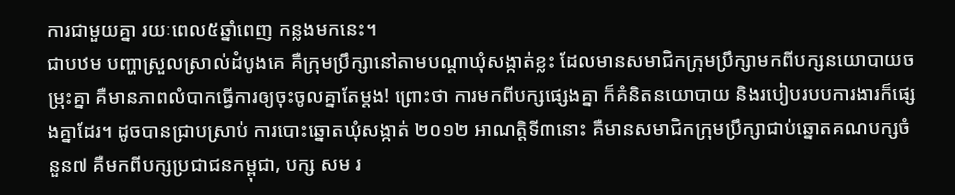ការជាមួយគ្នា រយៈពេល៥ឆ្នាំពេញ កន្លងមកនេះ។
ជាបឋម បញ្ហាស្រួលស្រាល់ដំបូងគេ គឺក្រុមប្រឹក្សានៅតាមបណ្តាឃុំសង្កាត់ខ្លះ ដែលមានសមាជិកក្រុមប្រឹក្សាមកពីបក្សនយោបាយចម្រុះគ្នា គឺមានភាពលំបាកធ្វើការឲ្យចុះចូលគ្នាតែម្តង! ព្រោះថា ការមកពីបក្សផ្សេងគ្នា ក៏គំនិតនយោបាយ និងរបៀបរបបការងារក៏ផ្សេងគ្នាដែរ។ ដូចបានជ្រាបស្រាប់ ការបោះឆ្នោតឃុំសង្កាត់ ២០១២ អាណត្តិទី៣នោះ គឺមានសមាជិកក្រុមប្រឹក្សាជាប់ឆ្នោតគណបក្សចំនួន៧ គឺមកពីបក្សប្រជាជនកម្ពុជា, បក្ស សម រ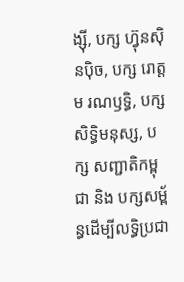ង្ស៊ី, បក្ស ហ៊្វុនស៊ិនប៉ិច, បក្ស រោត្តម រណឫទ្ធិ, បក្ស សិទ្ធិមនុស្ស, បក្ស សញ្ជាតិកម្ពុជា និង បក្សសម្ព័ន្ធដើម្បីលទ្ធិប្រជា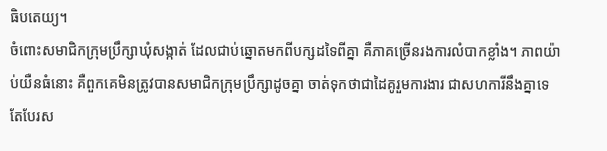ធិបតេយ្យ។
ចំពោះសមាជិកក្រុមប្រឹក្សាឃុំសង្កាត់ ដែលជាប់ឆ្នោតមកពីបក្សដទៃពីគ្នា គឺភាគច្រើនរងការលំបាកខ្លាំង។ ភាពយ៉ាប់យឺនធំនោះ គឺពួកគេមិនត្រូវបានសមាជិកក្រុមប្រឹក្សាដូចគ្នា ចាត់ទុកថាជាដៃគូរួមការងារ ជាសហការីនឹងគ្នាទេ តែបែរស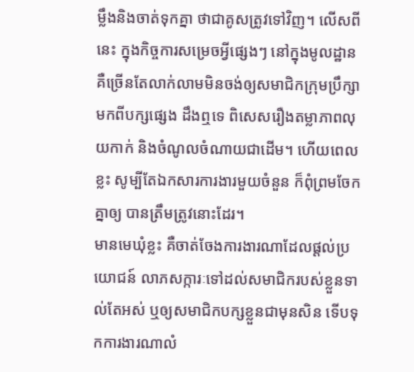ម្លឹងនិងចាត់ទុកគ្នា ថាជាគូសត្រូវទៅវិញ។ លើសពីនេះ ក្នុងកិច្ចការសម្រេចអ្វីផ្សេងៗ នៅក្នុងមូលដ្ឋាន គឺច្រើនតែលាក់លាមមិនចង់ឲ្យសមាជិកក្រុមប្រឹក្សាមកពីបក្សផ្សេង ដឹងឮទេ ពិសេសរឿងតម្លាភាពលុយកាក់ និងចំណូលចំណាយជាដើម។ ហើយពេលខ្លះ សូម្បីតែឯកសារការងារមួយចំនួន ក៏ពុំព្រមចែកគ្នាឲ្យ បានត្រឹមត្រូវនោះដែរ។
មានមេឃុំខ្លះ គឺចាត់ចែងការងារណាដែលផ្តល់ប្រយោជន៍ លាភសក្ការៈទៅដល់សមាជិករបស់ខ្លួនទាល់តែអស់ ឬឲ្យសមាជិកបក្សខ្លួនជាមុនសិន ទើបទុកការងារណាលំ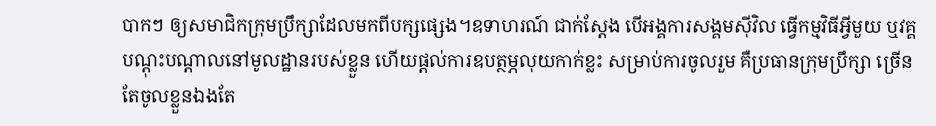បាកៗ ឲ្យសមាជិកក្រុមប្រឹក្សាដែលមកពីបក្សផ្សេង។ឧទាហរណ៍ ជាក់ស្តែង បើអង្គការសង្គមស៊ីវិល ធ្វើកម្មវិធីអ្វីមួយ ឬវគ្គបណ្តុះបណ្តាលនៅមូលដ្ឋានរបស់ខ្លួន ហើយផ្តល់ការឧបត្ថម្ភលុយកាក់ខ្លះ សម្រាប់ការចូលរួម គឺប្រធានក្រុមប្រឹក្សា ច្រើនតែចូលខ្លួនឯងតែ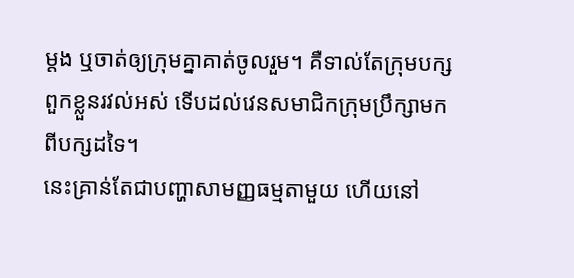ម្តង ឬចាត់ឲ្យក្រុមគ្នាគាត់ចូលរួម។ គឺទាល់តែក្រុមបក្សពួកខ្លួនរវល់អស់ ទើបដល់វេនសមាជិកក្រុមប្រឹក្សាមកពីបក្សដទៃ។
នេះគ្រាន់តែជាបញ្ហាសាមញ្ញធម្មតាមួយ ហើយនៅ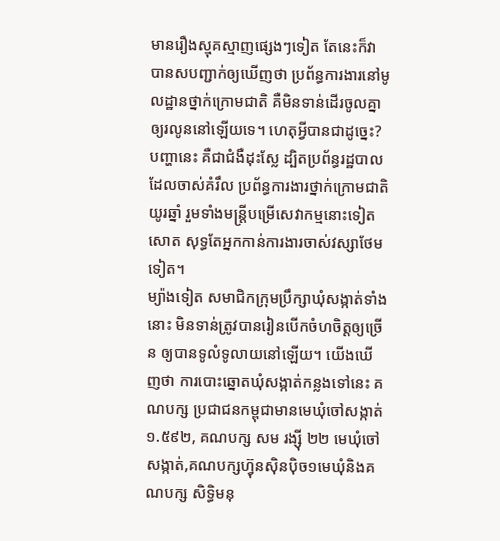មានរឿងស្មុគស្មាញផ្សេងៗទៀត តែនេះក៏វាបានសបញ្ជាក់ឲ្យឃើញថា ប្រព័ន្ធការងារនៅមូលដ្ឋានថ្នាក់ក្រោមជាតិ គឺមិនទាន់ដើរចូលគ្នាឲ្យរលូននៅឡើយទេ។ ហេតុអ្វីបានជាដូច្នេះ? បញ្ហានេះ គឺជាជំងឺដុះស្លែ ដ្បិតប្រព័ន្ធរដ្ឋបាលដែលចាស់គំរឹល ប្រព័ន្ធការងារថ្នាក់ក្រោមជាតិយូរឆ្នាំ រួមទាំងមន្ត្រីបម្រើសេវាកម្មនោះទៀតសោត សុទ្ធតែអ្នកកាន់ការងារចាស់វស្សាថែមទៀត។
ម្យ៉ាងទៀត សមាជិកក្រុមប្រឹក្សាឃុំសង្កាត់ទាំងនោះ មិនទាន់ត្រូវបានរៀនបើកចំហចិត្តឲ្យច្រើន ឲ្យបានទូលំទូលាយនៅឡើយ។ យើងឃើញថា ការបោះឆ្នោតឃុំសង្កាត់កន្លងទៅនេះ គណបក្ស ប្រជាជនកម្ពុជាមានមេឃុំចៅសង្កាត់ ១.៥៩២, គណបក្ស សម រង្ស៊ី ២២ មេឃុំចៅសង្កាត់,គណបក្សហ៊្វុនស៊ិនប៉ិច១មេឃុំនិងគណបក្ស សិទ្ធិមនុ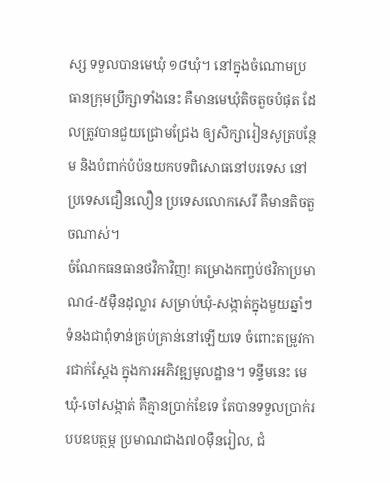ស្ស ទទួលបានមេឃុំ ១៨ឃុំ។ នៅក្នុងចំណោមប្រធានក្រុមប្រឹក្សាទាំងនេះ គឺមានមេឃុំតិចតួចបំផុត ដែលត្រូវបានជួយជ្រោមជ្រែង ឲ្យសិក្សារៀនសូត្របន្ថែម និងបំពាក់បំប៉នយកបទពិសោធនៅបរទេស នៅប្រទេសជឿនលឿន ប្រទេសលោកសេរី គឺមានតិចតួចណាស់។
ចំណែកធនធានថវិកាវិញ! គម្រោងកញ្ចប់ថវិកាប្រមាណ៤-៥ម៉ឺនដុល្លារ សម្រាប់ឃុំ-សង្កាត់ក្នុងមួយឆ្នាំៗ ទំនងជាពុំទាន់គ្រប់គ្រាន់នៅឡើយទេ ចំពោះតម្រូវការជាក់ស្តែង ក្នុងការអភិវឌ្ឍមូលដ្ឋាន។ ទន្ទឹមនេះ មេឃុំ-ចៅសង្កាត់ គឺគ្មានប្រាក់ខែទេ តែបានទទួលប្រាក់របបឧបត្ថម្ភ ប្រមាណជាង៧០ម៉ឺនរៀល, ជំ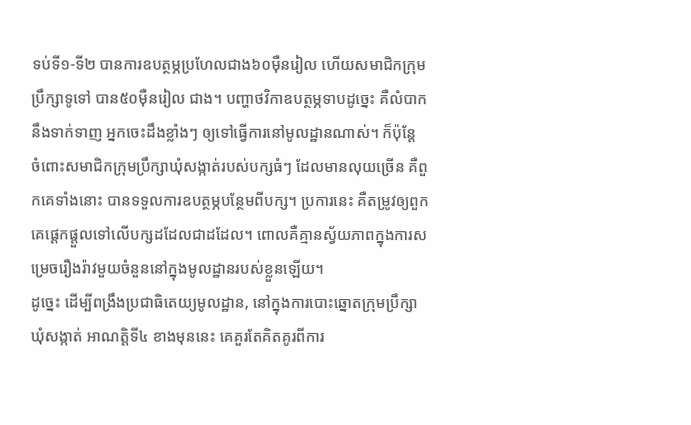ទប់ទី១-ទី២ បានការឧបត្ថម្ភប្រហែលជាង៦០ម៉ឺនរៀល ហើយសមាជិកក្រុមប្រឹក្សាទូទៅ បាន៥០ម៉ឺនរៀល ជាង។ បញ្ហាថវិកាឧបត្ថម្ភទាបដូច្នេះ គឺលំបាកនឹងទាក់ទាញ អ្នកចេះដឹងខ្លាំងៗ ឲ្យទៅធ្វើការនៅមូលដ្ឋានណាស់។ ក៏ប៉ុន្តែ ចំពោះសមាជិកក្រុមប្រឹក្សាឃុំសង្កាត់របស់បក្សធំៗ ដែលមានលុយច្រើន គឺពួកគេទាំងនោះ បានទទួលការឧបត្ថម្ភបន្ថែមពីបក្ស។ ប្រការនេះ គឺតម្រូវឲ្យពួកគេផ្តេកផ្តួលទៅលើបក្សដដែលជាដដែល។ ពោលគឺគ្មានស្វ័យភាពក្នុងការសម្រេចរឿងរ៉ាវមួយចំនួននៅក្នុងមូលដ្ឋានរបស់ខ្លួនឡើយ។
ដូច្នេះ ដើម្បីពង្រឹងប្រជាធិតេយ្យមូលដ្ឋាន, នៅក្នុងការបោះឆ្នោតក្រុមប្រឹក្សាឃុំសង្កាត់ អាណត្តិទី៤ ខាងមុននេះ គេគួរតែគិតគូរពីការ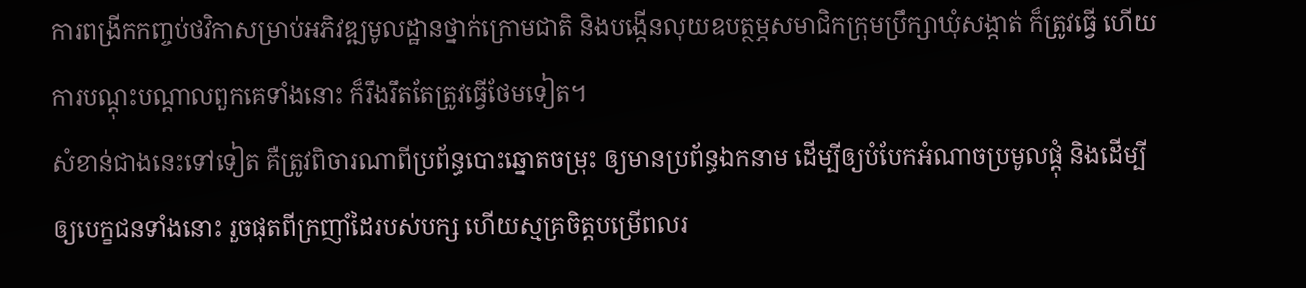ការពង្រីកកញ្ចប់ថវិកាសម្រាប់អភិវឌ្ឍមូលដ្ឋានថ្នាក់ក្រោមជាតិ និងបង្កើនលុយឧបត្ថម្ភសមាជិកក្រុមប្រឹក្សាឃុំសង្កាត់ ក៏ត្រូវធ្វើ ហើយការបណ្តុះបណ្តាលពួកគេទាំងនោះ ក៏រឹងរឹតតែត្រូវធ្វើថែមទៀត។
សំខាន់ជាងនេះទៅទៀត គឺត្រូវពិចារណាពីប្រព័ន្ធបោះឆ្នោតចម្រុះ ឲ្យមានប្រព័ន្ធឯកនាម ដើម្បីឲ្យបំបែកអំណាចប្រមូលផ្តុំ និងដើម្បីឲ្យបេក្ខជនទាំងនោះ រួចផុតពីក្រញាំដៃរបស់បក្ស ហើយស្មគ្រចិត្តបម្រើពលរ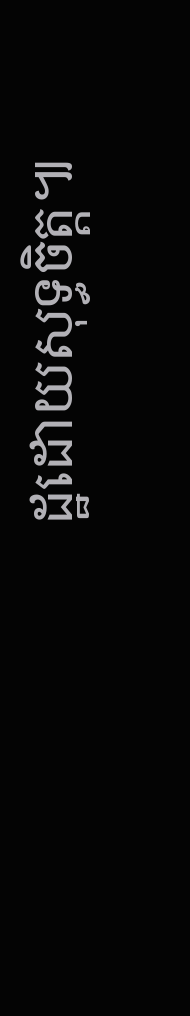ដ្ឋដោយសុទ្ធចិត្ត៕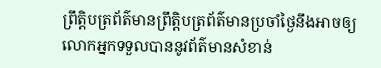ព្រឹត្តិបត្រព័ត៌មានព្រឹត្តិបត្រព័ត៌មានប្រចាំថ្ងៃនឹងអាចឲ្យលោកអ្នកទទួលបាននូវព័ត៌មានសំខាន់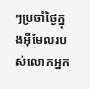ៗប្រចាំថ្ងៃក្នុងអ៊ីមែលរបស់លោកអ្នក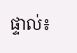ផ្ទាល់៖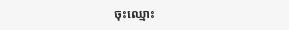ចុះឈ្មោះ